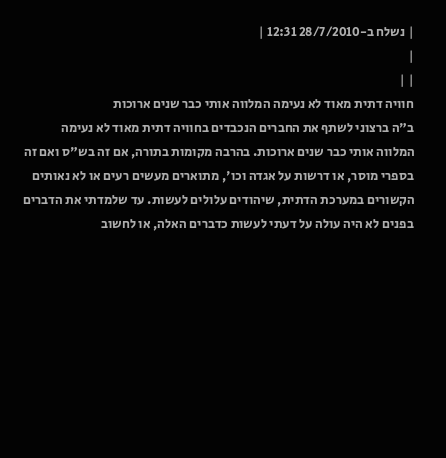| נשלח ב-28/7/2010 12:31 |
|
| |
חוויה דתית מאוד לא נעימה המלווה אותי כבר שנים ארוכות
ב"ה ברצוני לשתף את החברים הנכבדים בחוויה דתית מאוד לא נעימה המלווה אותי כבר שנים ארוכות. בהרבה מקומות בתורה, אם זה בש"ס ואם זה בספרי מוסר, או דרשות על אגדה וכו', מתוארים מעשים רעים או לא נאותים הקשורים במערכת הדתית, שיהודים עלולים לעשות. עד שלמדתי את הדברים בפנים לא היה עולה על דעתי לעשות כדברים האלה, או לחשוב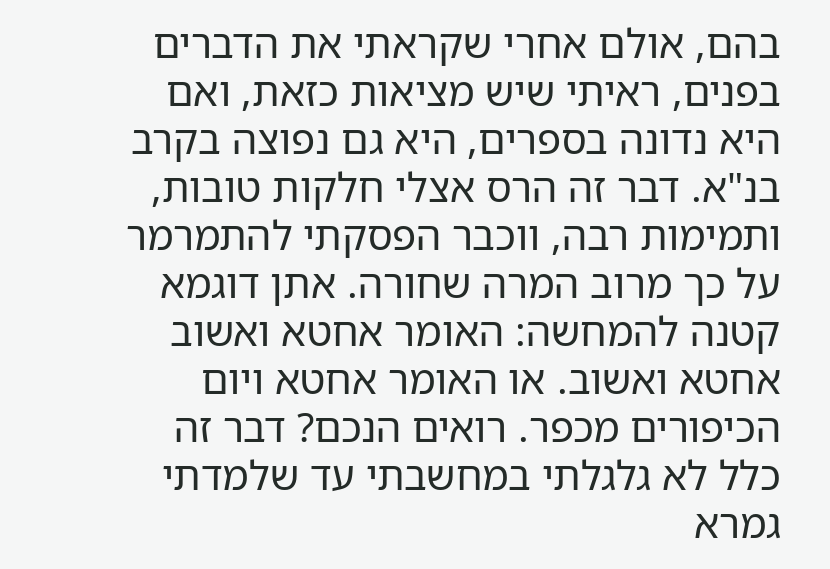בהם, אולם אחרי שקראתי את הדברים בפנים, ראיתי שיש מציאות כזאת, ואם היא נדונה בספרים, היא גם נפוצה בקרב בנ"א. דבר זה הרס אצלי חלקות טובות, ותמימות רבה, ווכבר הפסקתי להתמרמר על כך מרוב המרה שחורה. אתן דוגמא קטנה להמחשה: האומר אחטא ואשוב אחטא ואשוב. או האומר אחטא ויום הכיפורים מכפר. רואים הנכם? דבר זה כלל לא גלגלתי במחשבתי עד שלמדתי גמרא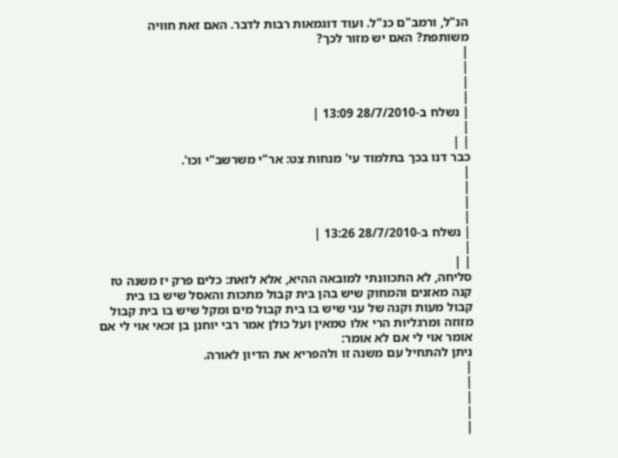הנ"ל, ורמב"ם כנ"ל. ועוד דוגמאות רבות לדבר. האם זאת חוויה משותפת? האם יש מזור לכך?
|
|
|
|
| נשלח ב-28/7/2010 13:09 |
|
| |
כבר דנו בכך בתלמוד עי' מנחות צט: אר"י משרשב"י וכו'.
|
|
|
|
| נשלח ב-28/7/2010 13:26 |
|
| |
סליחה, לא התכוונתי למובאה ההיא, אלא לזאת: כלים פרק יז משנה טז
קנה מאזנים והמחוק שיש בהן בית קבול מתכות והאסל שיש בו בית קבול מעות וקנה של עני שיש בו בית קבול מים ומקל שיש בו בית קבול מזוזה ומרגליות הרי אלו טמאין ועל כולן אמר רבי יוחנן בן זכאי אוי לי אם אומר אוי לי אם לא אומר:
ניתן להתחיל עם משנה זו ולהפריא את הדיון לאורה.
|
|
|
|
|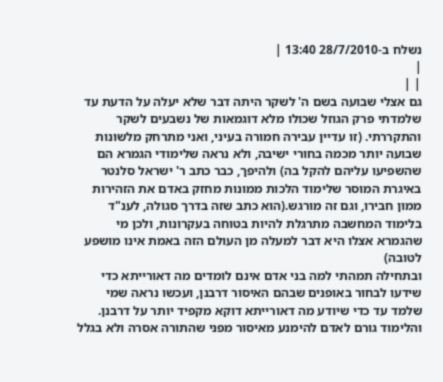נשלח ב-28/7/2010 13:40 |
|
| |
גם אצלי שבועה בשם ה' לשקר היתה דבר שלא יעלה על הדעת עד שלמדתי פרק הגוזל שכולו מלא דוגמאות של נשבעים לשקר והתקררתי. (זו עדיין עבירה חמורה בעיני, ואני מתרחק מלשונות שבועה יותר מכמה בחורי ישיבה, ולא נראה שלימודי הגמרא הם שהשפיעו עליהם להקל בה) ולהיפך, כבר כתב ר' ישראל סלנטר באיגרת המוסר שלימוד הלכות ממונות מחזק באדם את הזהירות ממון חבירו, וגם זה מורגש.(הוא כתב שזה בדרך סגולה, לענ"ד בלימוד המחשבה מתרגלת להיות בטוחה בעקרונות, ולכן מי שהגמרא אצלו היא דבר למעלה מן העולם הזה באמת אינו מושפע לטובה)
ובתחילה תמהתי למה בני אדם אינם לומדים מה דאורייתא כדי שידעו לבחור באופנים שבהם האיסור דרבנן, ועכשו נראה שמי שלמד עד כדי שיודע מה דאורייתא דוקא מקפיד יותר על דרבנן. והלימוד גורם לאדם להימנע מאיסור מפני שהתורה אסרה ולא בגלל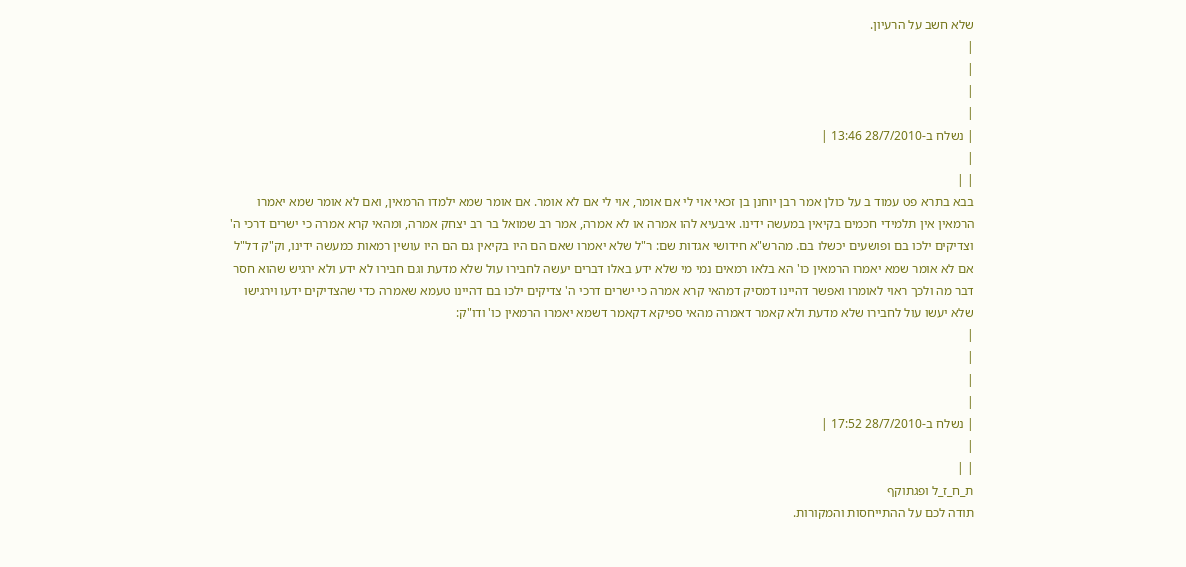שלא חשב על הרעיון.
|
|
|
|
| נשלח ב-28/7/2010 13:46 |
|
| |
בבא בתרא פט עמוד ב על כולן אמר רבן יוחנן בן זכאי אוי לי אם אומר, אוי לי אם לא אומר. אם אומר שמא ילמדו הרמאין, ואם לא אומר שמא יאמרו הרמאין אין תלמידי חכמים בקיאין במעשה ידינו. איבעיא להו אמרה או לא אמרה, אמר רב שמואל בר רב יצחק אמרה, ומהאי קרא אמרה כי ישרים דרכי ה' וצדיקים ילכו בם ופושעים יכשלו בם. מהרש"א חידושי אגדות שם: ר"ל שלא יאמרו שאם הם היו בקיאין גם הם היו עושין רמאות כמעשה ידינו, וק"ק דל"ל אם לא אומר שמא יאמרו הרמאין כו' הא בלאו רמאים נמי מי שלא ידע באלו דברים יעשה לחבירו עול שלא מדעת וגם חבירו לא ידע ולא ירגיש שהוא חסר דבר מה ולכך ראוי לאומרו ואפשר דהיינו דמסיק דמהאי קרא אמרה כי ישרים דרכי ה' צדיקים ילכו בם דהיינו טעמא שאמרה כדי שהצדיקים ידעו וירגישו שלא יעשו עול לחבירו שלא מדעת ולא קאמר דאמרה מהאי ספיקא דקאמר דשמא יאמרו הרמאין כו' ודו"ק:
|
|
|
|
| נשלח ב-28/7/2010 17:52 |
|
| |
ת_ח_ז_ל ופגתוקף
תודה לכם על ההתייחסות והמקורות.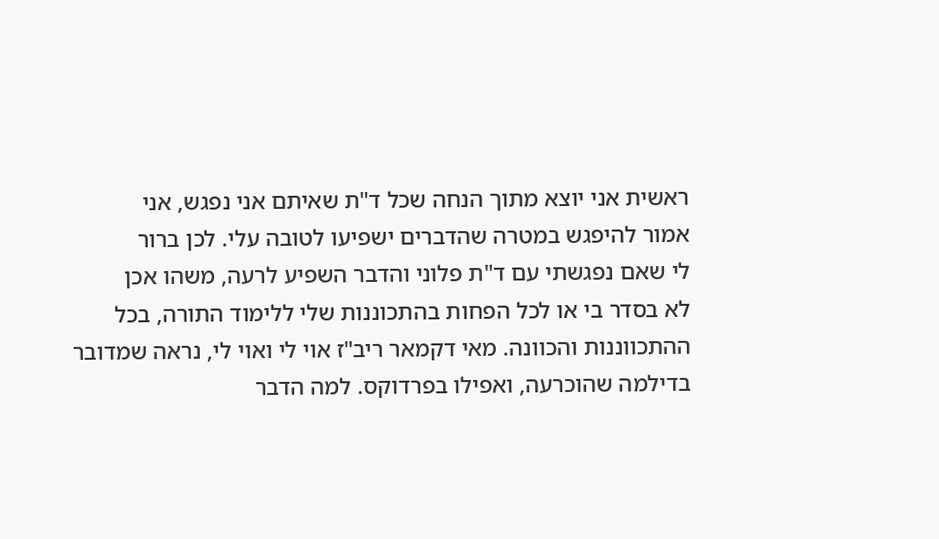ראשית אני יוצא מתוך הנחה שכל ד"ת שאיתם אני נפגש, אני
אמור להיפגש במטרה שהדברים ישפיעו לטובה עלי. לכן ברור
לי שאם נפגשתי עם ד"ת פלוני והדבר השפיע לרעה, משהו אכן
לא בסדר בי או לכל הפחות בהתכוננות שלי ללימוד התורה, בכל
ההתכווננות והכוונה. מאי דקמאר ריב"ז אוי לי ואוי לי, נראה שמדובר
בדילמה שהוכרעה, ואפילו בפרדוקס. למה הדבר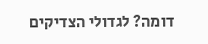דומה? לגדולי הצדיקים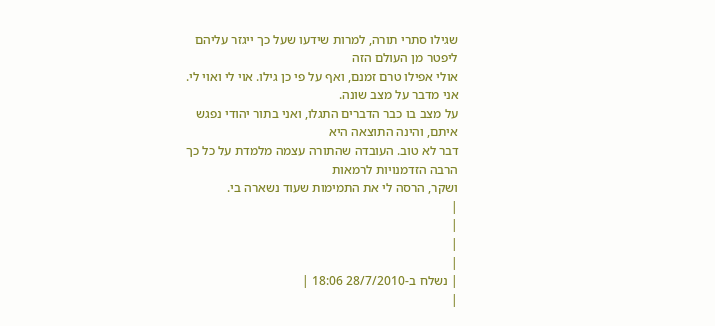שגילו סתרי תורה, למרות שידעו שעל כך ייגזר עליהם ליפטר מן העולם הזה
אולי אפילו טרם זמנם, ואף על פי כן גילו. אוי לי ואוי לי. אני מדבר על מצב שונה.
על מצב בו כבר הדברים התגלו, ואני בתור יהודי נפגש איתם, והינה התוצאה היא
דבר לא טוב. העובדה שהתורה עצמה מלמדת על כל כך הרבה הזדמנויות לרמאות
ושקר, הרסה לי את התמימות שעוד נשארה בי.
|
|
|
|
| נשלח ב-28/7/2010 18:06 |
|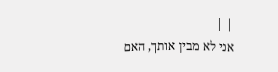| |
אני לא מבין אותך, האם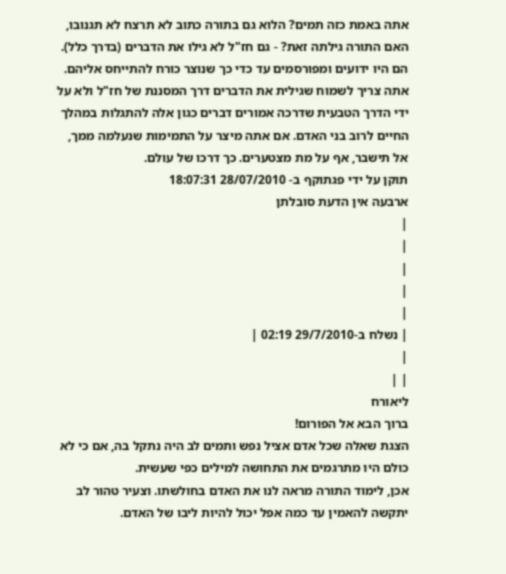אתה באמת כזה תמים? הלוא גם בתורה כתוב לא תרצח לא תגנובו, האם התורה גילתה זאת? - גם חז"ל לא גילו את הדברים (בדרך כלל). הם היו ידועים ומפורסמים עד כדי כך שנוצר כורח להתייחס אליהם. אתה צריך לשמוח שגילית את הדברים דרך המסננת של חז"ל ולא על ידי הדרך הטבעית שדרכה אמורים דברים כגון אלה להתגלות במהלך החיים לרוב בני האדם. אם אתה מיצר על התמימות שנעלמה ממך, אל תישבר, אף על מת מצטערים. כך דרכו של עולם.
תוקן על ידי פגתוקף ב- 28/07/2010 18:07:31
ארבעה אין הדעת סובלתן
|
|
|
|
|
| נשלח ב-29/7/2010 02:19 |
|
| |
ליאורח
ברוך הבא אל הפורום!
הצגת שאלה שכל אדם אציל נפש ותמים לב היה נתקל בה, אם כי לא כולם היו מתרגמים את התחושה למילים כפי שעשית.
אכן, לימוד התורה מראה לנו את האדם בחולשתו. וצעיר טהור לב יתקשה להאמין עד כמה אפל יכול להיות ליבו של האדם.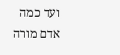ועד כמה אדם מורה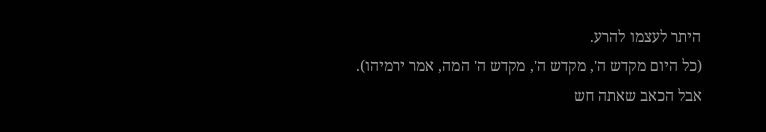היתר לעצמו להרע.
(כל היום מקדש ה', מקדש ה', מקדש ה' המה, אמר ירמיהו).
אבל הכאב שאתה חש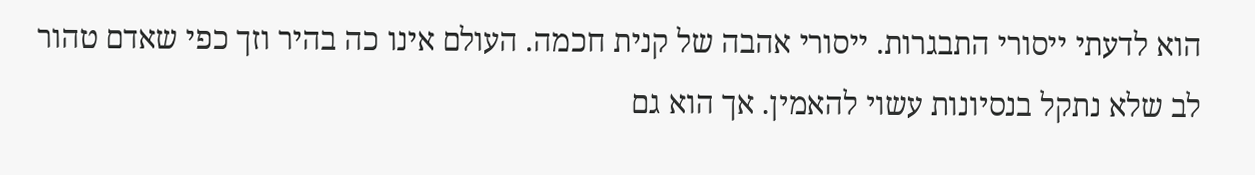הוא לדעתי ייסורי התבגרות. ייסורי אהבה של קנית חכמה. העולם אינו כה בהיר וזך כפי שאדם טהור לב שלא נתקל בנסיונות עשוי להאמין. אך הוא גם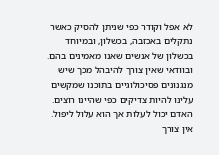לא אפל וקודר כפי שניתן להסיק כאשר נתקלים באכזבה, בכשלון, ובמיוחד בכשלון של אנשים שאנו מאמינים בהם. ובוודאי שאין צורך להיבהל מכך שיש מנגנונים פסיכולוגיים בתוכנו שמקשים עלינו להיות צדיקים כפי שהיינו רוצים.
האדם יכול לעלות אך הוא עלול ליפול. אין צורך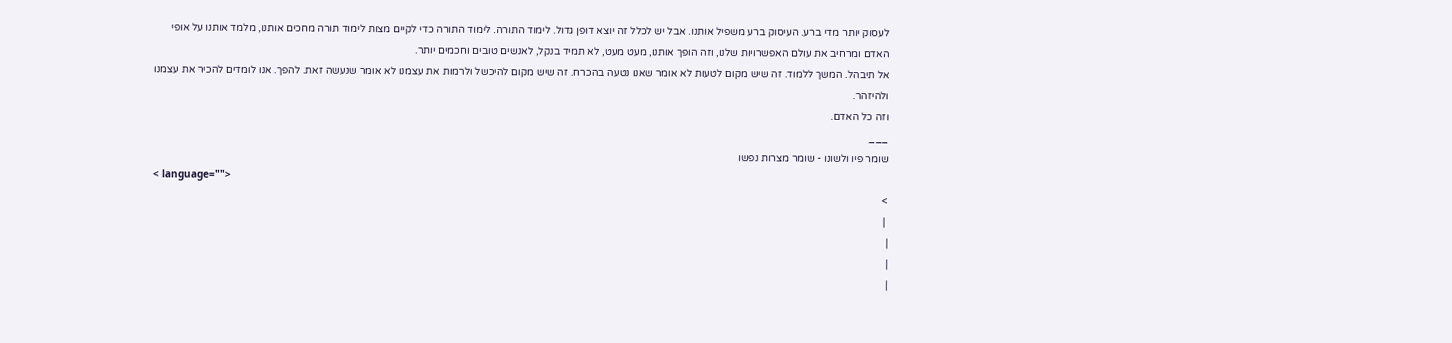לעסוק יותר מדי ברע. העיסוק ברע משפיל אותנו. אבל יש לכלל זה יוצא דופן גדול. לימוד התורה. לימוד התורה כדי לקיים מצות לימוד תורה מחכים אותנו, מלמד אותנו על אופי האדם ומרחיב את עולם האפשרויות שלנו, וזה הופך אותנו, מעט מעט, לא תמיד בנקל, לאנשים טובים וחכמים יותר.
אל תיבהל. המשך ללמוד. זה שיש מקום לטעות לא אומר שאנו נטעה בהכרח. זה שיש מקום להיכשל ולרמות את עצמנו לא אומר שנעשה זאת. להפך. אנו לומדים להכיר את עצמנו ולהיזהר.
וזה כל האדם.
___
שומר פיו ולשונו - שומר מצרות נפשו
< language="">
>
 |
|
|
|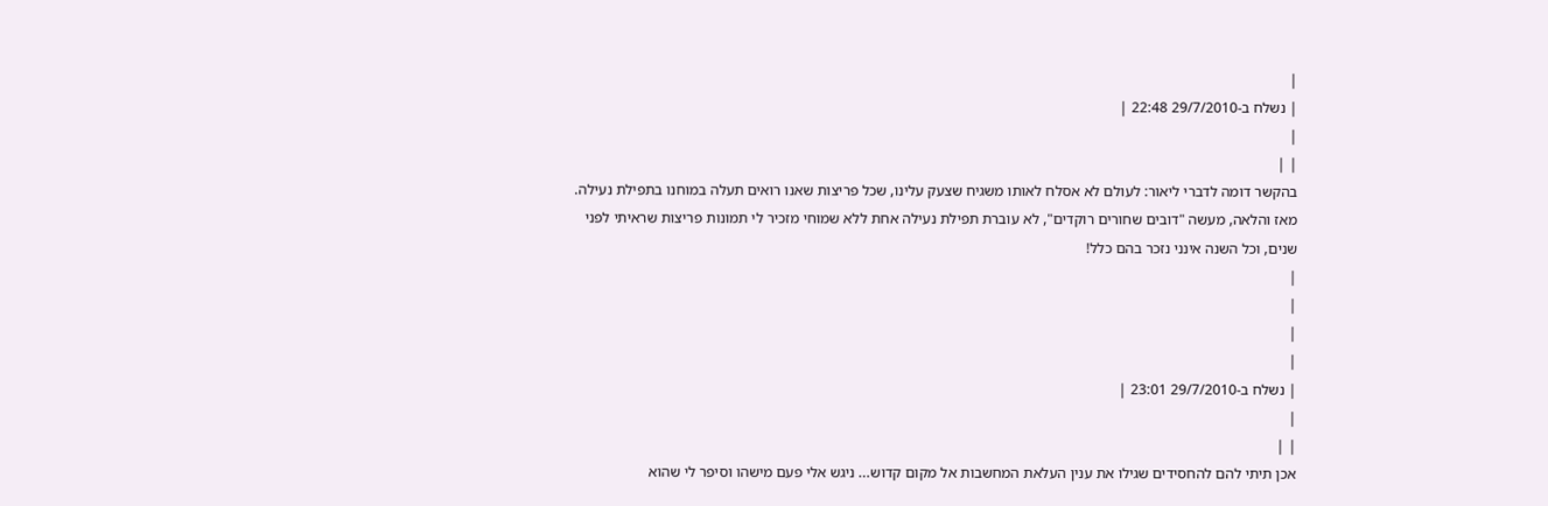|
| נשלח ב-29/7/2010 22:48 |
|
| |
בהקשר דומה לדברי ליאור: לעולם לא אסלח לאותו משגיח שצעק עלינו, שכל פריצות שאנו רואים תעלה במוחנו בתפילת נעילה. מאז והלאה, מעשה "דובים שחורים רוקדים", לא עוברת תפילת נעילה אחת ללא שמוחי מזכיר לי תמונות פריצות שראיתי לפני שנים, וכל השנה אינני נזכר בהם כלל!
|
|
|
|
| נשלח ב-29/7/2010 23:01 |
|
| |
אכן תיתי להם להחסידים שגילו את ענין העלאת המחשבות אל מקום קדוש... ניגש אלי פעם מישהו וסיפר לי שהוא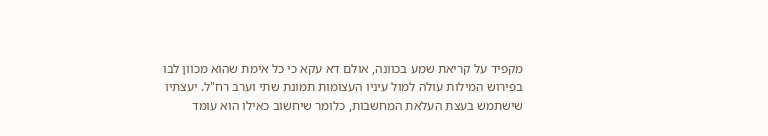מקפיד על קריאת שמע בכוונה, אולם דא עקא כי כל אימת שהוא מכוון לבו בפירוש המילות עולה למול עיניו העצומות תמונת שתי וערב רח"ל. יעצתיו שישתמש בעצת העלאת המחשבות, כלומר שיחשוב כאילו הוא עומד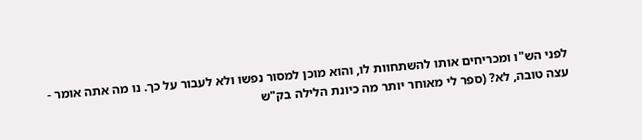לפני הש"ו ומכריחים אותו להשתחוות לו, והוא מוכן למסור נפשו ולא לעבור על כך. נו מה אתה אומר - עצה טובה, לא? (ספר לי מאוחר יותר מה כיונת הלילה בק"ש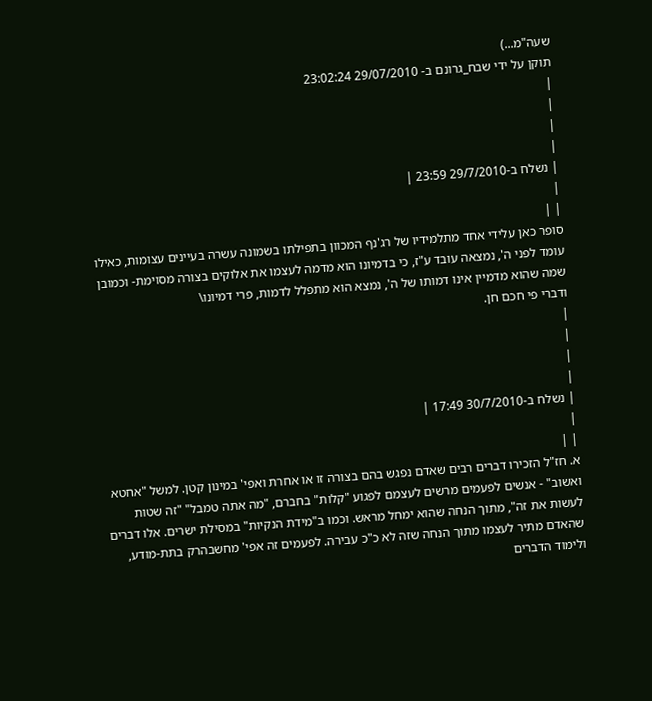שעה"מ...)
תוקן על ידי שבח_גרונם ב- 29/07/2010 23:02:24
|
|
|
|
| נשלח ב-29/7/2010 23:59 |
|
| |
סופר כאן עלידי אחד מתלמידיו של רג'נף המכוון בתפילתו בשמונה עשרה בעיינים עצומות, כאילו עומד לפני ה', נמצאה עובד ע"ז, כי בדמיונו הוא מדמה לעצמו את אלוקים בצורה מסוימת- וכמובן שמה שהוא מדמיין אינו דמותו של ה', נמצא הוא מתפלל לדמות, פרי דמיונו\
ודברי פי חכם חן.
|
|
|
|
| נשלח ב-30/7/2010 17:49 |
|
| |
א. חז"ל הזכירו דברים רבים שאדם נפגש בהם בצורה זו או אחרת ואפי' במינון קטן. למשל "אחטא ואשוב" - אנשים לפעמים מרשים לעצמם לפגוע "קלות" בחברם, "מה אתה טמבל" "זה שטות לעשות את זה", מתוך הנחה שהוא ימחל מראש. וכמו ב"מידת הנקיות" במסילת ישרים. אלו דברים שהאדם מתיר לעצמו מתוך הנחה שזה לא כ"כ עבירה. לפעמים זה אפי' מחשבהרק בתת-מודע, ולימוד הדברים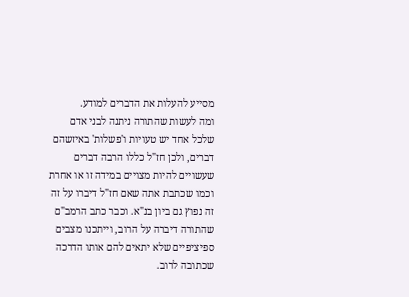מסייע להעלות את הדברים למודע.
ומה לעשות שהתורה ניתנה לבני אדם שלכל אחד יש טעויות ו'פשלות' באיזשהם דברים, ולכן חז"ל כללו הרבה דברים שעשויים להיות מצויים במידה זו או אחרת וכמו שכתבת אתה שאם חז"ל דיברו על זה זה נפוץ גם ביון בנ"א. וכבר כתב הרמב"ם שהתורה דיברה על הרוב, וייתכנו מצבים ספיציפיים שלא יתאים להם אותו הדרכה שכתובה לרוב.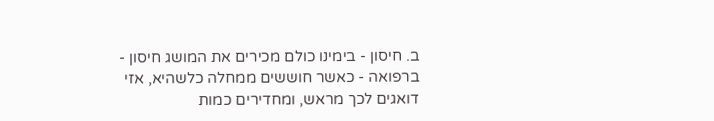ב. חיסון - בימינו כולם מכירים את המושג חיסון - ברפואה - כאשר חוששים ממחלה כלשהיא, אזי דואגים לכך מראש, ומחדירים כמות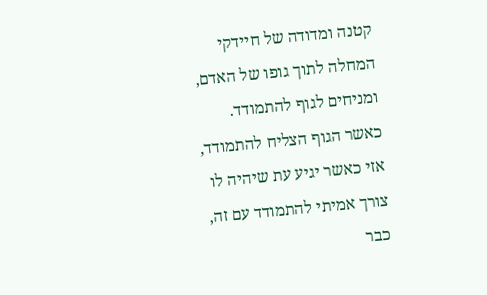קטנה ומדודה של חיידקי המחלה לתוך גופו של האדם, ומניחים לגוף להתמודד. כאשר הגוף הצליח להתמודד, אזי כאשר יגיע עת שיהיה לו צורך אמיתי להתמודד עם זה, כבר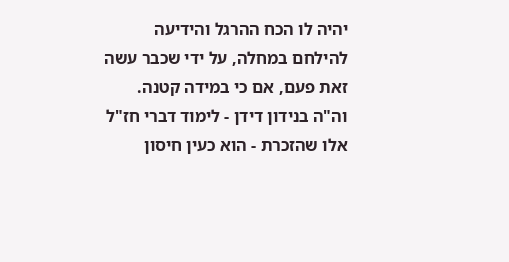יהיה לו הכח ההרגל והידיעה להילחם במחלה, על ידי שכבר עשה זאת פעם, אם כי במידה קטנה.
וה"ה בנידון דידן - לימוד דברי חז"ל אלו שהזכרת - הוא כעין חיסון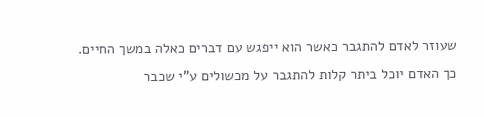שעוזר לאדם להתגבר כאשר הוא ייפגש עם דברים כאלה במשך החיים. כך האדם יוכל ביתר קלות להתגבר על מכשולים ע"י שכבר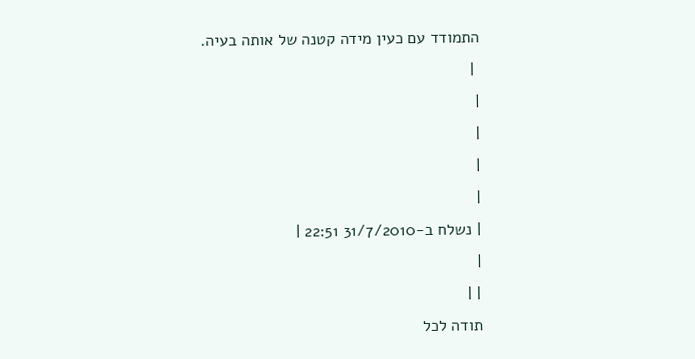התמודד עם כעין מידה קטנה של אותה בעיה.
 |
|
|
|
|
| נשלח ב-31/7/2010 22:51 |
|
| |
תודה לכל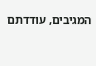המגיבים, עודדתם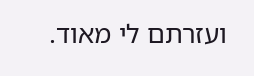ועזרתם לי מאוד.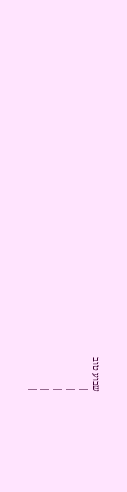שבוע טוב
|
|
|
|
|